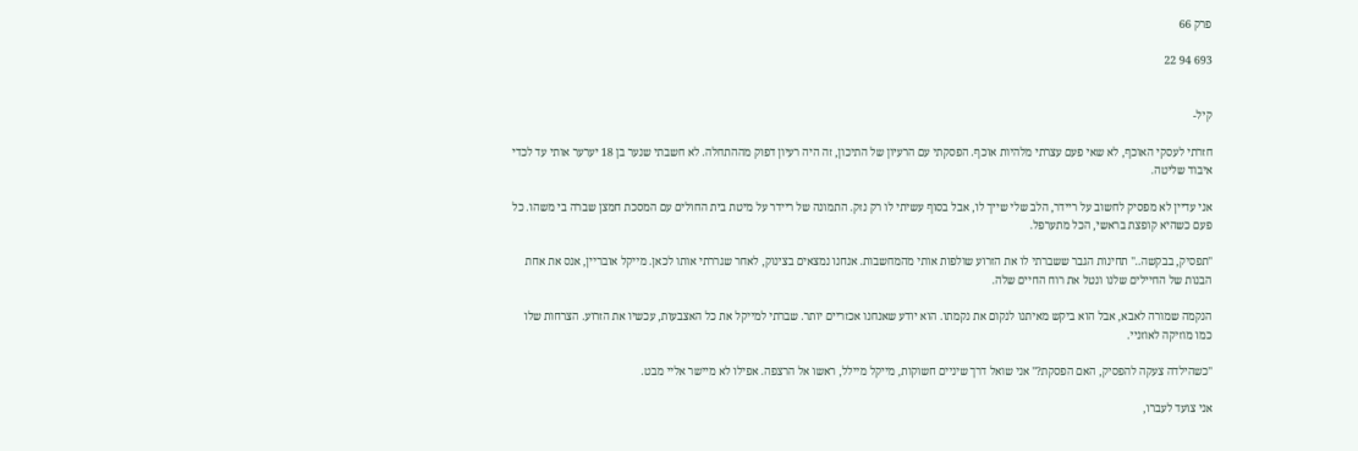פרק 66

693 94 22


קיל-

חזרתי לעסקי האוכף, לא שאי פעם עצרתי מלהיות אוכף. הפסקתי עם הרעיון של התיכון, זה היה רעיון דפוק מההתחלה. לא חשבתי שנער בן 18 יערער אותי עד לכדי איבוד שליטה.

אני עדיין לא מפסיק לחשוב על ריידר, הלב שלי שייך לו, אבל בסוף עשיתי לו רק נזק. התמונה של ריידר על מיטת בית החולים עם המסכת חמצן שברה בי משהו. כל פעם כשהיא קופצת בראשי, הכל מתערפל.

"תפסיק, בבקשה.." תחינות הגבר ששברתי לו את הזרוע שולפות אותי מהמחשבות. אנחנו נמצאים בצינוק, לאחר שגררתי אותו לכאן. מייקל אובריין, אנס את אחת הבנות של החיילים שלנו ונטל את רוח החיים שלה.

הנקמה שמורה לאבא, אבל הוא ביקש מאיתנו לנקום את נקמתו. הוא יודע שאנחנו אכזריים יותר. שברתי למייקל את כל האצבעות, עכשיו את הזרוע. הצרחות שלו כמו מוזיקה לאוזניי.

"כשהילדה צעקה להפסיק, האם הפסקת?" אני שואל דרך שיניים חשוקות, מייקל מיילל, ראשו אל הרצפה. אפילו לא מיישר אליי מבט.

אני צועד לעברו,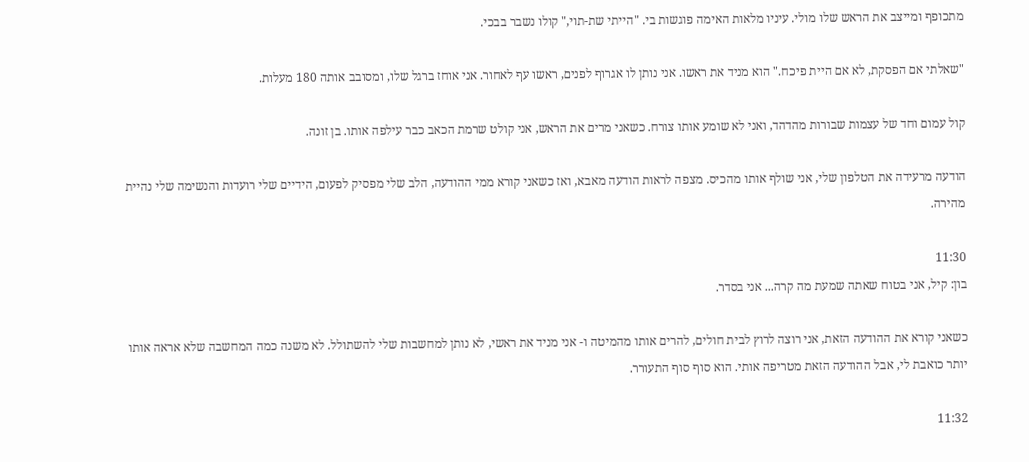מתכופף ומייצב את הראש שלו מולי. עיניו מלאות האימה פוגשות בי. "הייתי שת-תוי," קולו נשבר בבכי.

"שאלתי אם הפסקת, לא אם היית פיכח." הוא מניד את ראשו. אני נותן לו אגרוף לפנים, ראשו עף לאחור. אני אוחז ברגל שלו, ומסובב אותה 180 מעלות.

קול עמום וחד של עצמות שבורות מהדהד, ואני לא שומע אותו צורח. כשאני מרים את הראש, אני קולט שרמת הכאב כבר עילפה אותו. בן זונה.

הודעה מרעידה את הטלפון שלי, אני שולף אותו מהכיס. מצפה לראות הודעה מאבא, ואז כשאני קורא ממי ההודעה, הלב שלי מפסיק לפעום, הידיים שלי רועדות והנשימה שלי נהיית מהירה.

11:30
בון: קיל, אני בטוח שאתה שמעת מה קרה... אני בסדר.

כשאני קורא את ההודעה הזאת, אני רוצה לרוץ לבית חולים, להרים אותו מהמיטה ו- אני מניד את ראשי, לא נותן למחשבות שלי להשתולל. לא משנה כמה המחשבה שלא אראה אותו יותר כואבת לי, אבל ההודעה הזאת מטריפה אותי. הוא סוף סוף התעורר.

11:32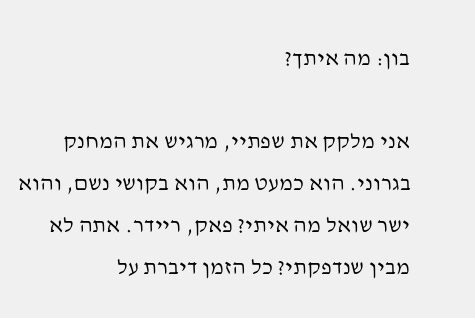בון: מה איתך?

אני מלקק את שפתיי, מרגיש את המחנק בגרוני. הוא כמעט מת, הוא בקושי נשם, והוא ישר שואל מה איתי? פאק, ריידר. אתה לא מבין שנדפקתי? כל הזמן דיברת על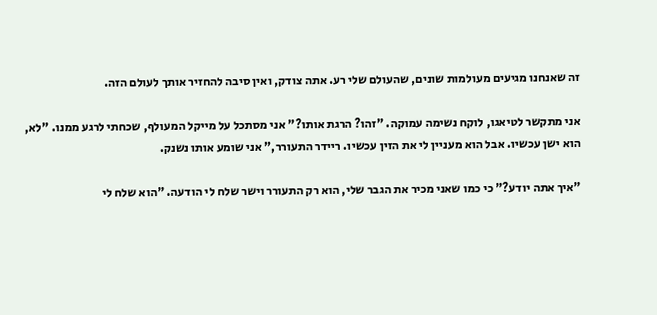זה שאנחנו מגיעים מעולמות שונים, שהעולם שלי רע. אתה צודק, ואין סיבה להחזיר אותך לעולם הזה.

אני מתקשר לטיאגו, לוקח נשימה עמוקה. "זהו? הרגת אותו?" אני מסתכל על מייקל המעולף, שכחתי לרגע ממנו. "לא, הוא ישן עכשיו. אבל הוא מעניין לי את הזין עכשיו. ריידר התעורר," אני שומע אותו נשנק.

"איך אתה יודע?" כי כמו שאני מכיר את הגבר שלי, הוא רק התעורר וישר שלח לי הודעה. "הוא שלח לי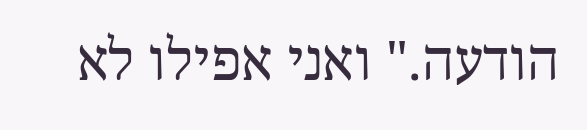הודעה." ואני אפילו לא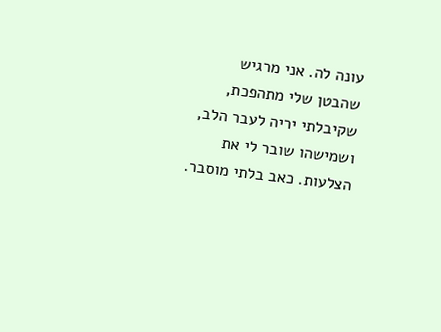עונה לה. אני מרגיש שהבטן שלי מתהפכת, שקיבלתי יריה לעבר הלב, ושמישהו שובר לי את הצלעות. כאב בלתי מוסבר.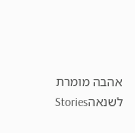אהבה מומרת לשנאהStories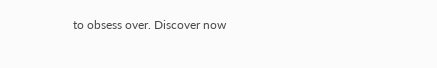to obsess over. Discover now